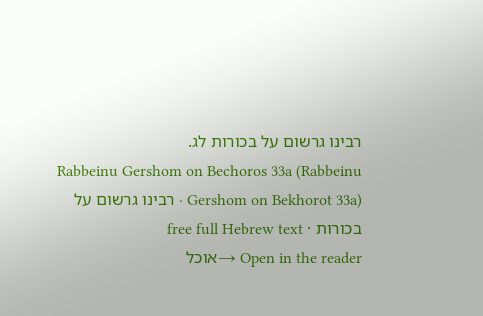רבינו גרשום על בכורות לג.
Rabbeinu Gershom on Bechoros 33a (Rabbeinu Gershom on Bekhorot 33a) · רבינו גרשום על בכורות · free full Hebrew text
Open in the reader →אוכל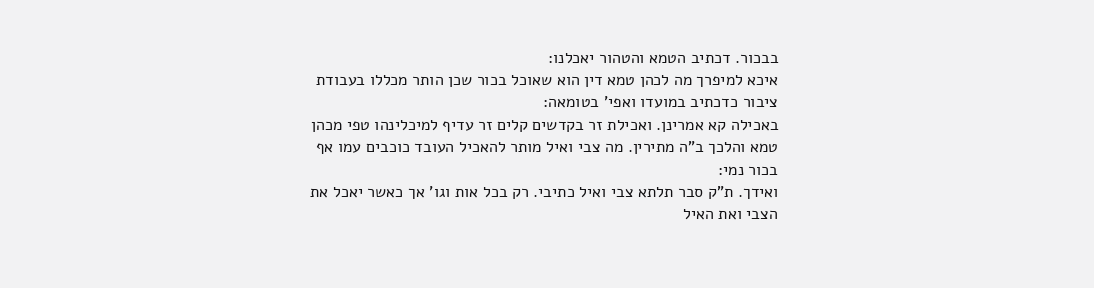בבכור. דכתיב הטמא והטהור יאכלנו:
איכא למיפרך מה לכהן טמא דין הוא שאוכל בכור שכן הותר מכללו בעבודת ציבור כדכתיב במועדו ואפי' בטומאה:
באכילה קא אמרינן. ואכילת זר בקדשים קלים זר עדיף למיכלינהו טפי מכהן טמא והלכך ב"ה מתירין. מה צבי ואיל מותר להאכיל העובד כוכבים עמו אף בכור נמי:
ואידך. ת"ק סבר תלתא צבי ואיל כתיבי. רק בכל אות וגו' אך כאשר יאכל את הצבי ואת האיל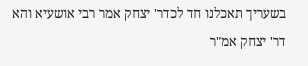בשעריך תאכלנו חד לכדר' יצחק אמר רבי אושעיא והא דר' יצחק אמ"ר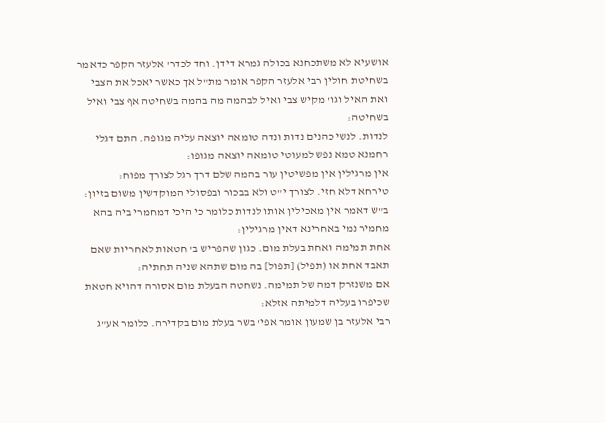אושעיא לא משתכחנא בכולה גמרא דידן. וחד לכדר' אלעזר הקפר כדאמר בשחיטת חולין רבי אלעזר הקפר אומר מת"ל אך כאשר יאכל את הצבי ואת האיל וגו' מקיש צבי ואיל לבהמה מה בהמה בשחיטה אף צבי ואיל בשחיטה:
לנדות. לנשי כהנים נדות ונדה טומאה יוצאה עליה מגופה. התם דגלי רחמנא טמא נפש למעוטי טומאה יוצאה מגופו:
אין מרגילין אין מפשיטין עור בהמה שלם דרך רגל לצורך מפוח:
טירחא דלא חזי. לצורך י"ט ולא בבכור ובפסולי המוקדשין משום בזיון:
ב"ש דאמר אין מאכילין אותו לנדות כלומר כי היכי דמחמרי ביה בהא מחמיר נמי באחרינא דאין מרגילין:
אחת תמימה ואחת בעלת מום. כגון שהפריש ב' חטאות לאחריות שאם תאבד אחת או (תפיל) [תפול] בה מום שתהא שניה תחתיה:
אם משנזרק דמה של תמימה. נשחטה הבעלת מום אסורה דהויא חטאת שכיפרו בעליה דלמיתה אזלא:
רבי אלעזר בן שמעון אומר אפי' בשר בעלת מום בקדירה. כלומר אע"ג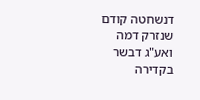דנשחטה קודם שנזרק דמה ואע"ג דבשר בקדירה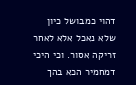דהוי כמבושל כיון שלא נאכל אלא לאחר זריקה אסור. וכי היכי דמחמיר הכא בהך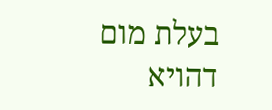בעלת מום דהויא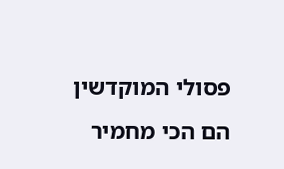פסולי המוקדשין הם הכי מחמיר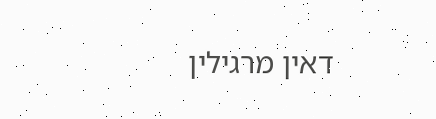דאין מרגילין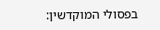בפסולי המוקדשין: